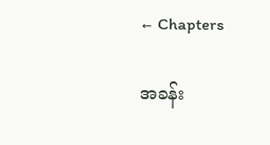← Chapters

အခန်း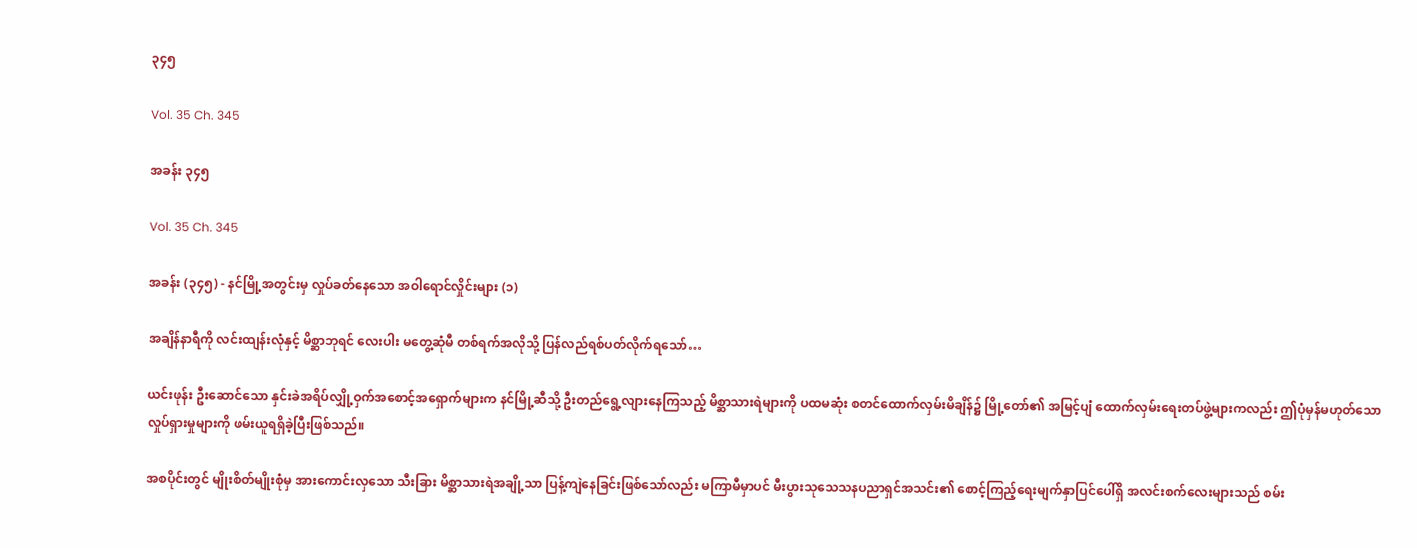၃၄၅

Vol. 35 Ch. 345

အခန်း ၃၄၅

Vol. 35 Ch. 345

အခန်း (၃၄၅) - နင်မြို့အတွင်းမှ လှုပ်ခတ်နေသော အဝါရောင်လှိုင်းများ (၁)

အချိန်နာရီကို လင်းထျန်းလုံနှင့် မိစ္ဆာဘုရင် လေးပါး မတွေ့ဆုံမီ တစ်ရက်အလိုသို့ ပြန်လည်ရစ်ပတ်လိုက်ရသော်…

ယင်းဖုန်း ဦးဆောင်သော နှင်းခဲအရိပ်လျှို့ဝှက်အစောင့်အရှောက်များက နင်မြို့ဆီသို့ ဦးတည်ရွေ့လျားနေကြသည့် မိစ္ဆာသားရဲများကို ပထမဆုံး စတင်ထောက်လှမ်းမိချိန်၌ မြို့တော်၏ အမြင့်ပျံ ထောက်လှမ်းရေးတပ်ဖွဲ့များကလည်း ဤပုံမှန်မဟုတ်သော လှုပ်ရှားမှုများကို ဖမ်းယူရရှိခဲ့ပြီးဖြစ်သည်။

အစပိုင်းတွင် မျိုးစိတ်မျိုးစုံမှ အားကောင်းလှသော သီးခြား မိစ္ဆာသားရဲအချို့သာ ပြန့်ကျဲနေခြင်းဖြစ်သော်လည်း မကြာမီမှာပင် မီးပွားသုသေသနပညာရှင်အသင်း၏ စောင့်ကြည့်ရေးမျက်နှာပြင်ပေါ်ရှိ အလင်းစက်လေးများသည် စမ်း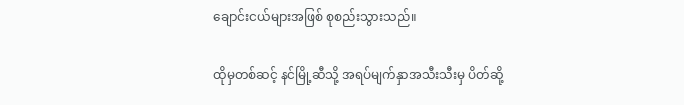ချောင်းငယ်များအဖြစ် စုစည်းသွားသည်။

ထိုမှတစ်ဆင့် နင်မြို့ဆီသို့ အရပ်မျက်နှာအသီးသီးမှ ပိတ်ဆို့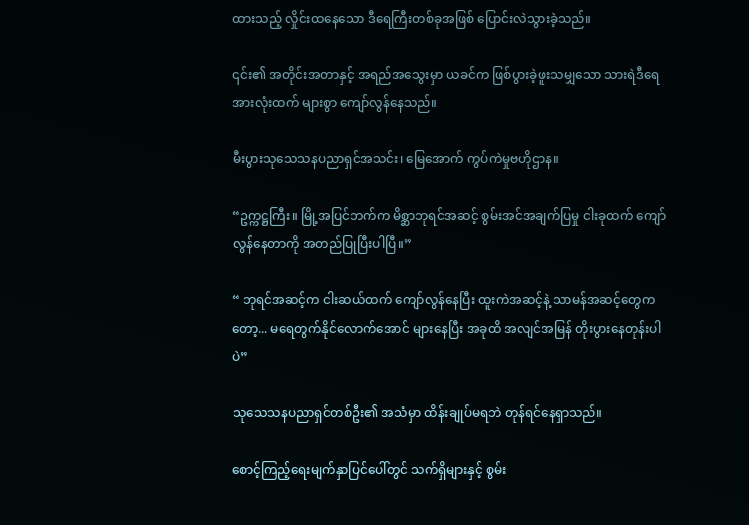ထားသည့် လှိုင်းထနေသော ဒီရေကြီးတစ်ခုအဖြစ် ပြောင်းလဲသွားခဲ့သည်။

၎င်း၏ အတိုင်းအတာနှင့် အရည်အသွေးမှာ ယခင်က ဖြစ်ပွားခဲ့ဖူးသမျှသော သားရဲဒီရေအားလုံးထက် များစွာ ကျော်လွန်နေသည်။

မီးပွားသုသေသနပညာရှင်အသင်း၊ မြေအောက် ကွပ်ကဲမှုဗဟိုဌာန။

“ဥက္ကဋ္ဌကြီး။ မြို့အပြင်ဘက်က မိစ္ဆာဘုရင်အဆင့် စွမ်းအင်အချက်ပြမှု ငါးခုထက် ကျော်လွန်နေတာကို အတည်ပြုပြီးပါပြီ။”

“ ဘုရင်အဆင့်က ငါးဆယ်ထက် ကျော်လွန်နေပြီး ထူးကဲအဆင့်နဲ့ သာမန်အဆင့်တွေကတော့... မရေတွက်နိုင်လောက်အောင် များနေပြီး အခုထိ အလျင်အမြန် တိုးပွားနေတုန်းပါပဲ”

သုသေသနပညာရှင်တစ်ဦး၏ အသံမှာ ထိန်းချုပ်မရဘဲ တုန်ရင်နေရှာသည်။

စောင့်ကြည့်ရေးမျက်နှာပြင်ပေါ်တွင် သက်ရှိများနှင့် စွမ်း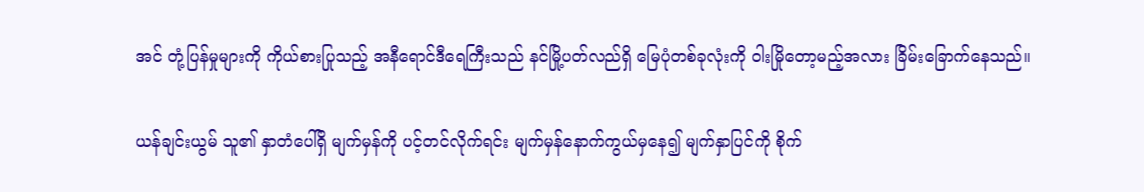အင် တုံ့ပြန်မှုများကို ကိုယ်စားပြုသည့် အနီရောင်ဒီရေကြီးသည် နင်မြို့ပတ်လည်ရှိ မြေပုံတစ်ခုလုံးကို ဝါးမြိုတော့မည့်အလား ခြိမ်းခြောက်နေသည်။

ယန်ချင်းယွမ် သူ၏ နှာတံပေါ်ရှိ မျက်မှန်ကို ပင့်တင်လိုက်ရင်း မျက်မှန်နောက်ကွယ်မှနေ၍ မျက်နှာပြင်ကို စိုက်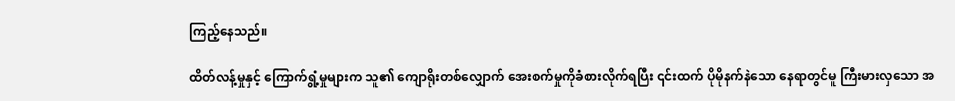ကြည့်နေသည်။

ထိတ်လန့်မှုနှင့် ကြောက်ရွံ့မှုများက သူ၏ ကျောရိုးတစ်လျှောက် အေးစက်မှုကိုခံစားလိုက်ရပြီး ၎င်းထက် ပိုမိုနက်နဲသော နေရာတွင်မူ ကြီးမားလှသော အ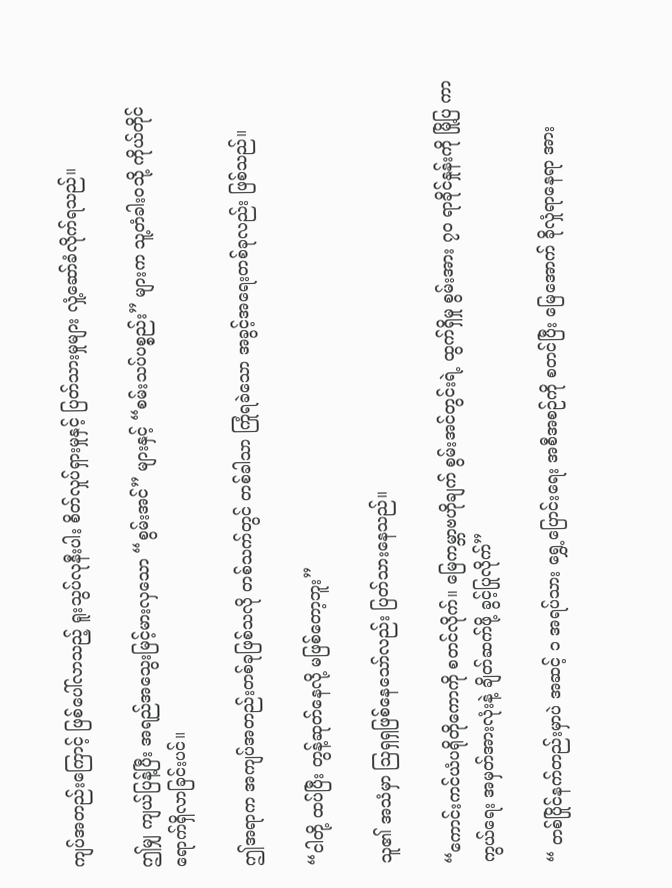ကျပ်အတည်းကြောင့် ဖြစ်ပေါ်လာသည့် ရူးသွပ်လုနီးပါး စိတ်လှုပ်ရှားမှုနှင့် ပြတ်သားမှုများ လှုံ့ဆော်ခံလိုက်ရသည်။

ဤမျှ ကျယ်ပြန့်ပြီး အရည်အသွေးမြင့်မားလှသော “စွမ်းအင်” များနှင့် “စမ်းသပ်ပစ္စည်း” များက သူ့တံခါးဝသို့ ကိုယ်တိုင်ရောက်ရှိလာခြင်းပင်။

ဤအရာက အကျပ်အတည်းတစ်ခုဖြစ်သလို တစ်သက်တွင် တစ်ခါသာ ကြုံရခဲသော အခွင့်အရေးတစ်ခုလည်း ဖြစ်သည်။

“ငါတို့ ထပ်ပြီး တွန့်ဆုတ်နေလို့ မဖြစ်တော့ဘူး”

သူ၏ အသံမှာ ဩရှရှဖြစ်နေသော်လည်း ပြတ်သားနေသည်။

“ကောင်းကင်ယံပရိုတိုကောကို စတင်လိုက်။ မြေကမ္ဘာဗဟိုချက် စွမ်းအင်တွင်းရဲ့ ထွက်ရှိမှု စွမ်းအား ၇၀ ရာခိုင်နှုန်းကို မြို့ပြ ကာကွယ်ရေး အမှတ်အားလုံးနဲ့ ချိတ်ဆက်ဖို့ ခွင့်ပြုလိုက်”

“ တစ်ပြိုင်နက်တည်းမှာပဲ အဆင့် ၁ အရပ်သား ရွှေ့ပြောင်းရေး အစီအစဉ်ကို စတင်ပြီး မြေအောက် ခိုလှုံရာနေရာ အား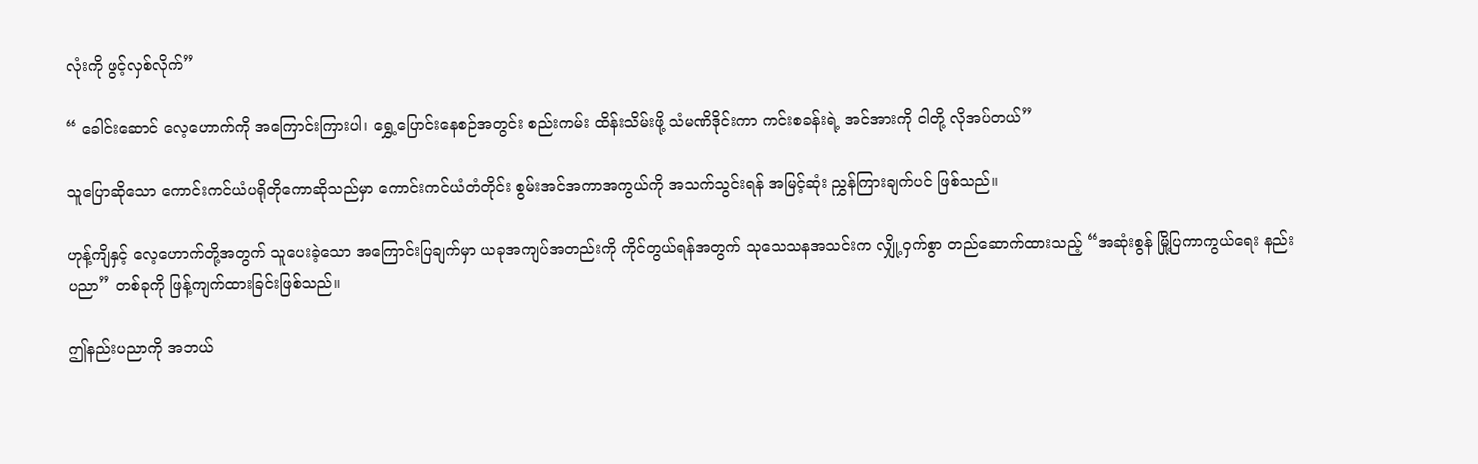လုံးကို ဖွင့်လှစ်လိုက်”

“ ခေါင်းဆောင် လေ့ဟောက်ကို အကြောင်းကြားပါ၊ ရွှေ့ပြောင်းနေစဉ်အတွင်း စည်းကမ်း ထိန်းသိမ်းဖို့ သံမဏိဒိုင်းကာ ကင်းစခန်းရဲ့ အင်အားကို ငါတို့ လိုအပ်တယ်”

သူပြောဆိုသော ကောင်းကင်ယံပရိုတိုကောဆိုသည်မှာ ကောင်းကင်ယံတံတိုင်း စွမ်းအင်အကာအကွယ်ကို အသက်သွင်းရန် အမြင့်ဆုံး ညွှန်ကြားချက်ပင် ဖြစ်သည်။

ဟုန့်ကျိနှင့် လေ့ဟောက်တို့အတွက် သူပေးခဲ့သော အကြောင်းပြချက်မှာ ယခုအကျပ်အတည်းကို ကိုင်တွယ်ရန်အတွက် သုသေသနအသင်းက လျှို့ဝှက်စွာ တည်ဆောက်ထားသည့် “အဆုံးစွန် မြို့ပြကာကွယ်ရေး နည်းပညာ” တစ်ခုကို ဖြန့်ကျက်ထားခြင်းဖြစ်သည်။

ဤနည်းပညာကို အဘယ်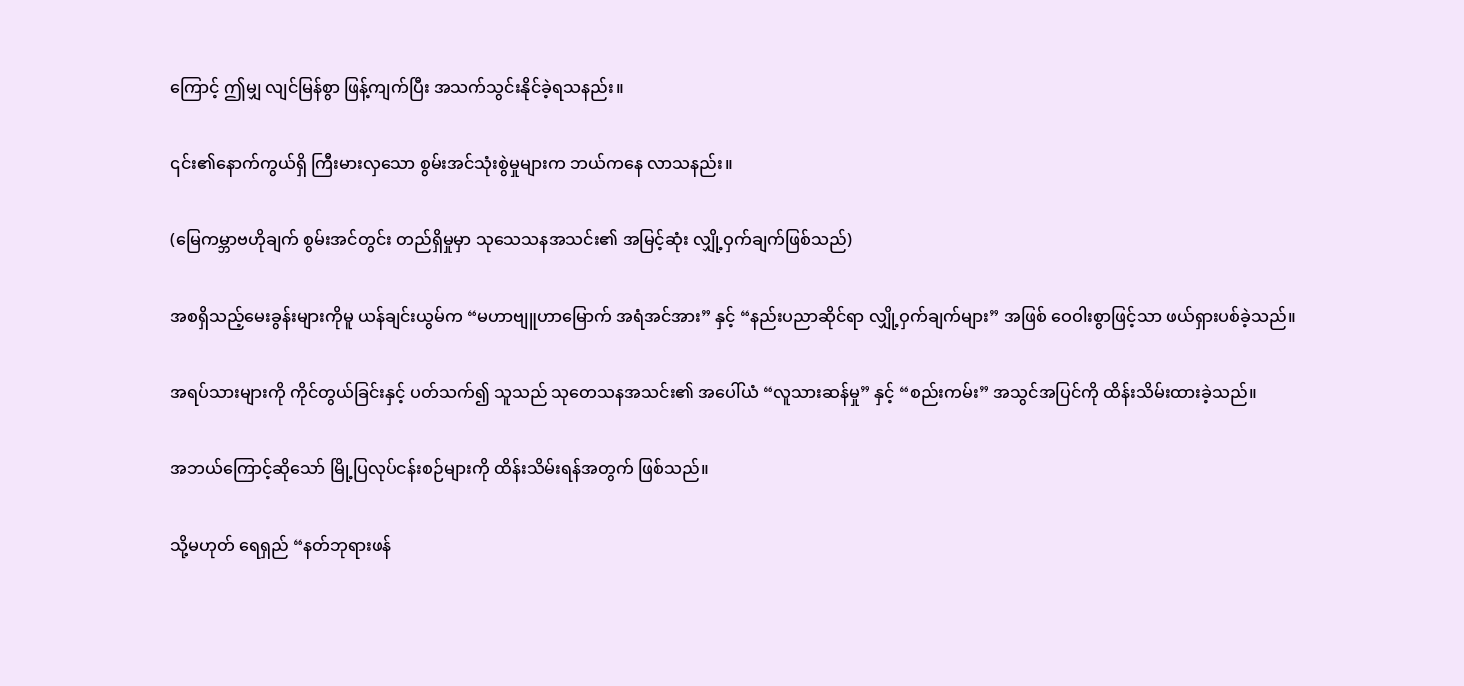ကြောင့် ဤမျှ လျင်မြန်စွာ ဖြန့်ကျက်ပြီး အသက်သွင်းနိုင်ခဲ့ရသနည်း။

၎င်း၏နောက်ကွယ်ရှိ ကြီးမားလှသော စွမ်းအင်သုံးစွဲမှုများက ဘယ်ကနေ လာသနည်း။

(မြေကမ္ဘာဗဟိုချက် စွမ်းအင်တွင်း တည်ရှိမှုမှာ သုသေသနအသင်း၏ အမြင့်ဆုံး လျှို့ဝှက်ချက်ဖြစ်သည်)

အစရှိသည့်မေးခွန်းများကိုမူ ယန်ချင်းယွမ်က “မဟာဗျူဟာမြောက် အရံအင်အား” နှင့် “နည်းပညာဆိုင်ရာ လျှို့ဝှက်ချက်များ” အဖြစ် ဝေဝါးစွာဖြင့်သာ ဖယ်ရှားပစ်ခဲ့သည်။

အရပ်သားများကို ကိုင်တွယ်ခြင်းနှင့် ပတ်သက်၍ သူသည် သုတေသနအသင်း၏ အပေါ်ယံ “လူသားဆန်မှု” နှင့် “စည်းကမ်း” အသွင်အပြင်ကို ထိန်းသိမ်းထားခဲ့သည်။

အဘယ်ကြောင့်ဆိုသော် မြို့ပြလုပ်ငန်းစဉ်များကို ထိန်းသိမ်းရန်အတွက် ဖြစ်သည်။

သို့မဟုတ် ရေရှည် “နတ်ဘုရားဖန်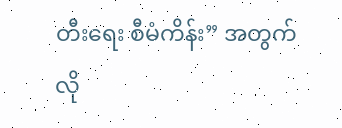တီးရေး စီမံကိန်း” အတွက် လို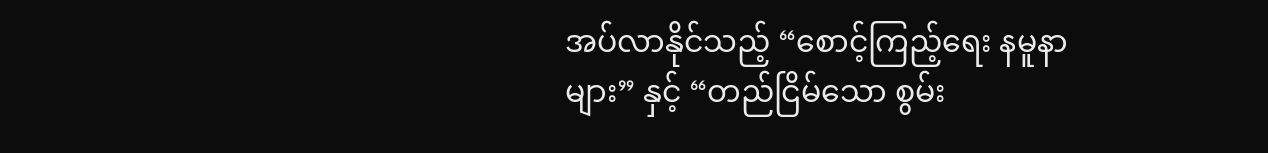အပ်လာနိုင်သည့် “စောင့်ကြည့်ရေး နမူနာများ” နှင့် “တည်ငြိမ်သော စွမ်း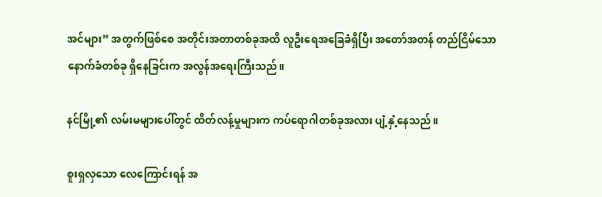အင်များ” အတွက်ဖြစ်စေ အတိုင်းအတာတစ်ခုအထိ လူဦးရေအခြေခံရှိပြီး အတော်အတန် တည်ငြိမ်သော နောက်ခံတစ်ခု ရှိနေခြင်းက အလွန်အရေးကြီးသည်။

နင်မြို့၏ လမ်းမများပေါ်တွင် ထိတ်လန့်မှုများက ကပ်ရောဂါတစ်ခုအလား ပျံ့နှံ့နေသည်။

စူးရှလှသော လေကြောင်းရန် အ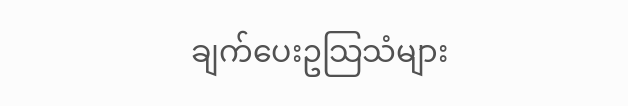ချက်ပေးဥသြသံများ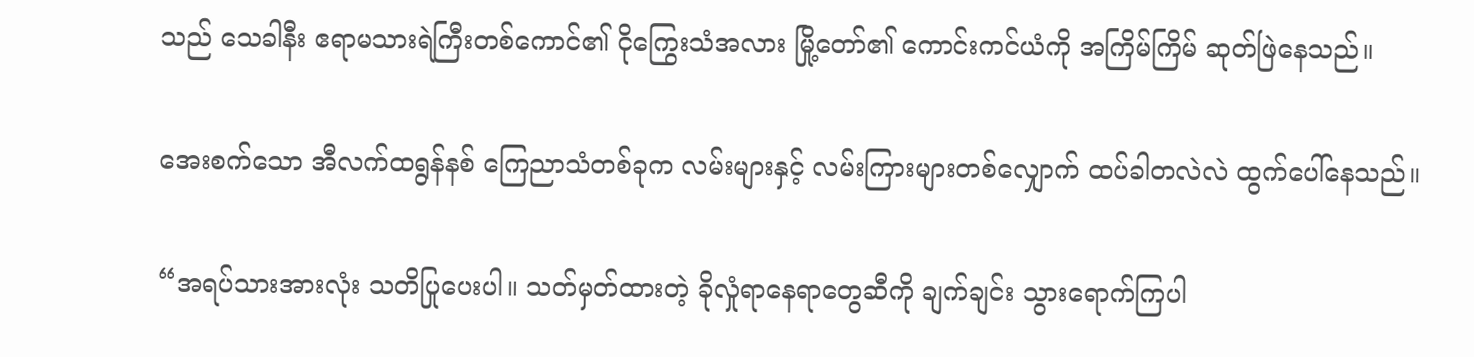သည် သေခါနီး ဧရာမသားရဲကြီးတစ်ကောင်၏ ငိုကြွေးသံအလား မြို့တော်၏ ကောင်းကင်ယံကို အကြိမ်ကြိမ် ဆုတ်ဖြဲနေသည်။

အေးစက်သော အီလက်ထရွန်နစ် ကြေညာသံတစ်ခုက လမ်းများနှင့် လမ်းကြားများတစ်လျှောက် ထပ်ခါတလဲလဲ ထွက်ပေါ်နေသည်။

“အရပ်သားအားလုံး သတိပြုပေးပါ။ သတ်မှတ်ထားတဲ့ ခိုလှုံရာနေရာတွေဆီကို ချက်ချင်း သွားရောက်ကြပါ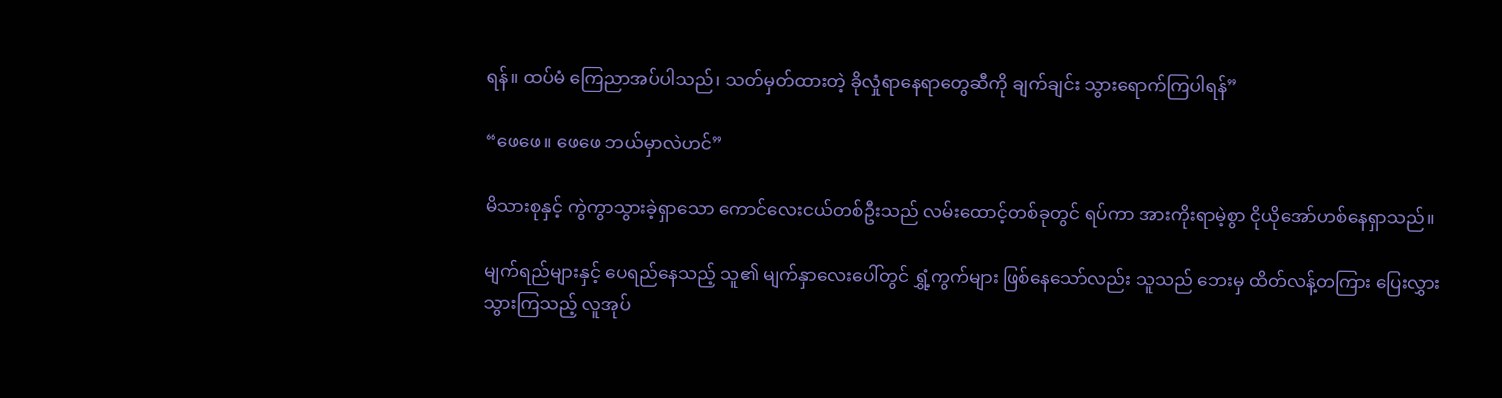ရန်။ ထပ်မံ ကြေညာအပ်ပါသည်၊ သတ်မှတ်ထားတဲ့ ခိုလှုံရာနေရာတွေဆီကို ချက်ချင်း သွားရောက်ကြပါရန်”

“ဖေဖေ။ ဖေဖေ ဘယ်မှာလဲဟင်”

မိသားစုနှင့် ကွဲကွာသွားခဲ့ရှာသော ကောင်လေးငယ်တစ်ဦးသည် လမ်းထောင့်တစ်ခုတွင် ရပ်ကာ အားကိုးရာမဲ့စွာ ငိုယိုအော်ဟစ်နေရှာသည်။

မျက်ရည်များနှင့် ပေရည်နေသည့် သူ၏ မျက်နှာလေးပေါ်တွင် ရွှံ့ကွက်များ ဖြစ်နေသော်လည်း သူသည် ဘေးမှ ထိတ်လန့်တကြား ပြေးလွှားသွားကြသည့် လူအုပ်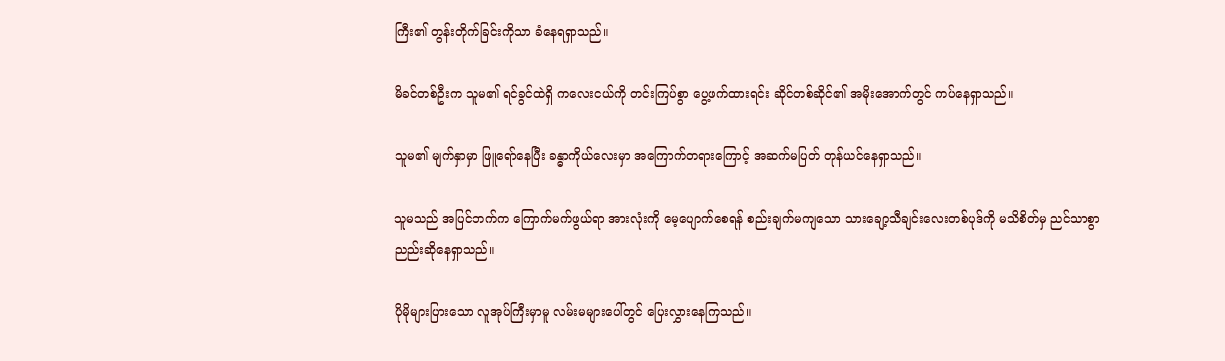ကြီး၏ တွန်းတိုက်ခြင်းကိုသာ ခံနေရရှာသည်။

မိခင်တစ်ဦးက သူမ၏ ရင်ခွင်ထဲရှိ ကလေးငယ်ကို တင်းကြပ်စွာ ပွေ့ဖက်ထားရင်း ဆိုင်တစ်ဆိုင်၏ အမိုးအောက်တွင် ကပ်နေရှာသည်။

သူမ၏ မျက်နှာမှာ ဖြူရော်နေပြီး ခန္ဓာကိုယ်လေးမှာ အကြောက်တရားကြောင့် အဆက်မပြတ် တုန်ယင်နေရှာသည်။

သူမသည် အပြင်ဘက်က ကြောက်မက်ဖွယ်ရာ အားလုံးကို မေ့ပျောက်စေရန် စည်းချက်မကျသော သားချော့သီချင်းလေးတစ်ပုဒ်ကို မသိစိတ်မှ ညင်သာစွာ ညည်းဆိုနေရှာသည်။

ပိုမိုများပြားသော လူအုပ်ကြီးမှာမူ လမ်းမများပေါ်တွင် ပြေးလွှားနေကြသည်။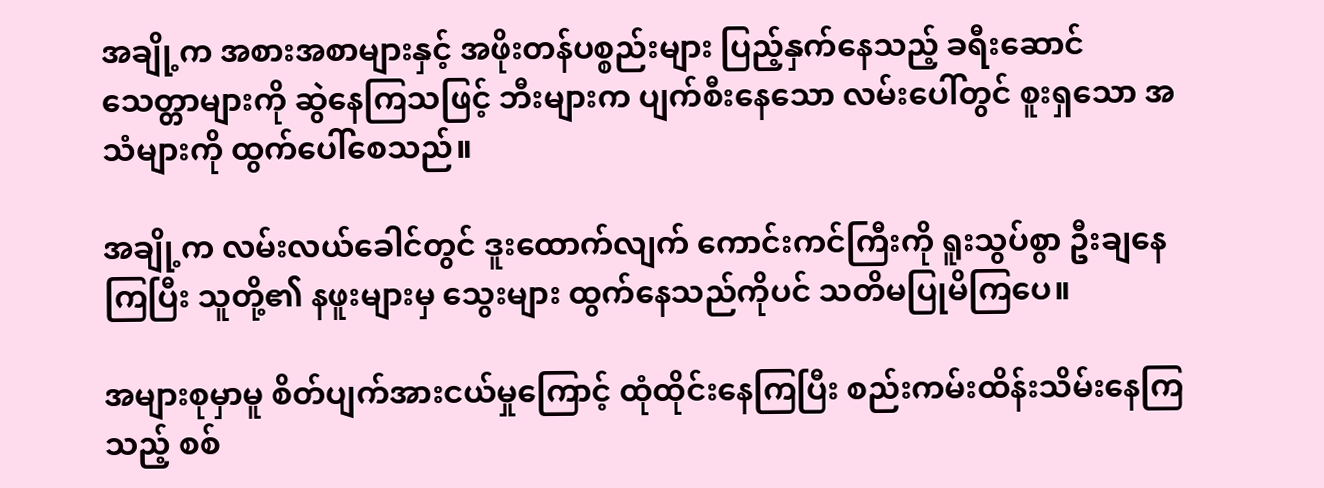အချို့က အစားအစာများနှင့် အဖိုးတန်ပစ္စည်းများ ပြည့်နှက်နေသည့် ခရီးဆောင်သေတ္တာများကို ဆွဲနေကြသဖြင့် ဘီးများက ပျက်စီးနေသော လမ်းပေါ်တွင် စူးရှသော အသံများကို ထွက်ပေါ်စေသည်။

အချို့က လမ်းလယ်ခေါင်တွင် ဒူးထောက်လျက် ကောင်းကင်ကြီးကို ရူးသွပ်စွာ ဦးချနေကြပြီး သူတို့၏ နဖူးများမှ သွေးများ ထွက်နေသည်ကိုပင် သတိမပြုမိကြပေ။

အများစုမှာမူ စိတ်ပျက်အားငယ်မှုကြောင့် ထုံထိုင်းနေကြပြီး စည်းကမ်းထိန်းသိမ်းနေကြသည့် စစ်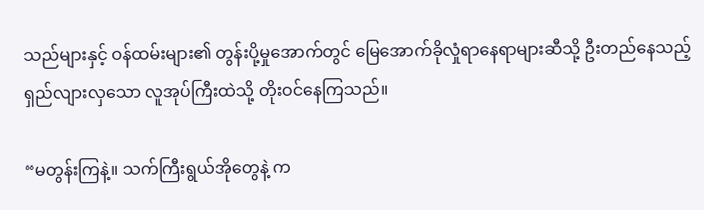သည်များနှင့် ဝန်ထမ်းများ၏ တွန်းပို့မှုအောက်တွင် မြေအောက်ခိုလှုံရာနေရာများဆီသို့ ဦးတည်နေသည့် ရှည်လျားလှသော လူအုပ်ကြီးထဲသို့ တိုးဝင်နေကြသည်။

“မတွန်းကြနဲ့။ သက်ကြီးရွယ်အိုတွေနဲ့ က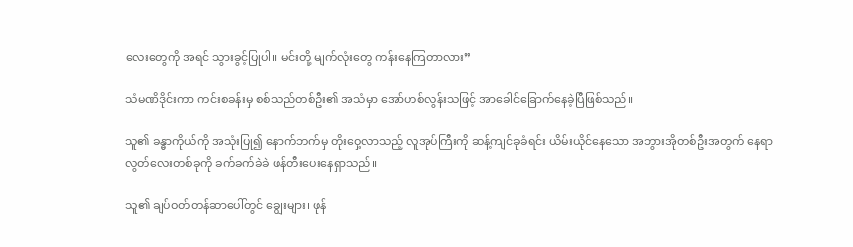လေးတွေကို အရင် သွားခွင့်ပြုပါ။ မင်းတို့ မျက်လုံးတွေ ကန်းနေကြတာလား”

သံမဏိဒိုင်းကာ ကင်းစခန်းမှ စစ်သည်တစ်ဦး၏ အသံမှာ အော်ဟစ်လွန်းသဖြင့် အာခေါင်ခြောက်နေခဲ့ပြီဖြစ်သည်။

သူ၏ ခန္ဓာကိုယ်ကို အသုံးပြု၍ နောက်ဘက်မှ တိုးဝှေ့လာသည့် လူအုပ်ကြီးကို ဆန့်ကျင်ခုခံရင်း ယိမ်းယိုင်နေသော အဘွားအိုတစ်ဦးအတွက် နေရာလွတ်လေးတစ်ခုကို ခက်ခက်ခဲခဲ ဖန်တီးပေးနေရှာသည်။

သူ၏ ချပ်ဝတ်တန်ဆာပေါ်တွင် ချွေးများ၊ ဖုန်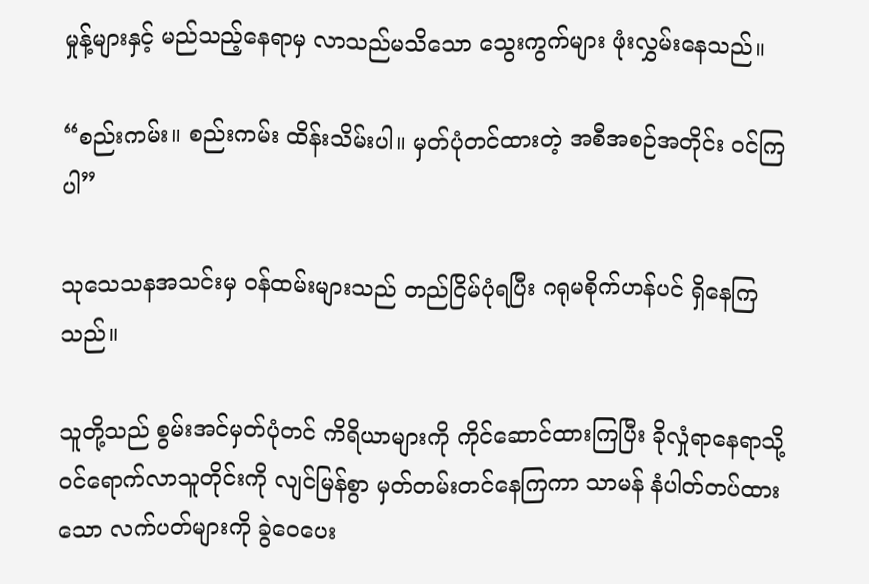မှုန့်များနှင့် မည်သည့်နေရာမှ လာသည်မသိသော သွေးကွက်များ ဖုံးလွှမ်းနေသည်။

“စည်းကမ်း။ စည်းကမ်း ထိန်းသိမ်းပါ။ မှတ်ပုံတင်ထားတဲ့ အစီအစဉ်အတိုင်း ဝင်ကြပါ”

သုသေသနအသင်းမှ ဝန်ထမ်းများသည် တည်ငြိမ်ပုံရပြီး ဂရုမစိုက်ဟန်ပင် ရှိနေကြသည်။

သူတို့သည် စွမ်းအင်မှတ်ပုံတင် ကိရိယာများကို ကိုင်ဆောင်ထားကြပြီး ခိုလှုံရာနေရာသို့ ဝင်ရောက်လာသူတိုင်းကို လျင်မြန်စွာ မှတ်တမ်းတင်နေကြကာ သာမန် နံပါတ်တပ်ထားသော လက်ပတ်များကို ခွဲဝေပေး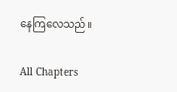နေကြလေသည်။

All Chapters